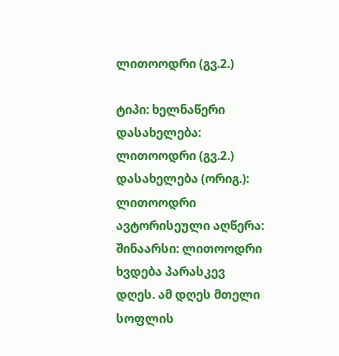ლითოოდრი (გვ.2.)

ტიპი: ხელნაწერი
დასახელება: ლითოოდრი (გვ.2.)
დასახელება (ორიგ.): ლითოოდრი
ავტორისეული აღწერა:
შინაარსი: ლითოოდრი ხვდება პარასკევ დღეს. ამ დღეს მთელი სოფლის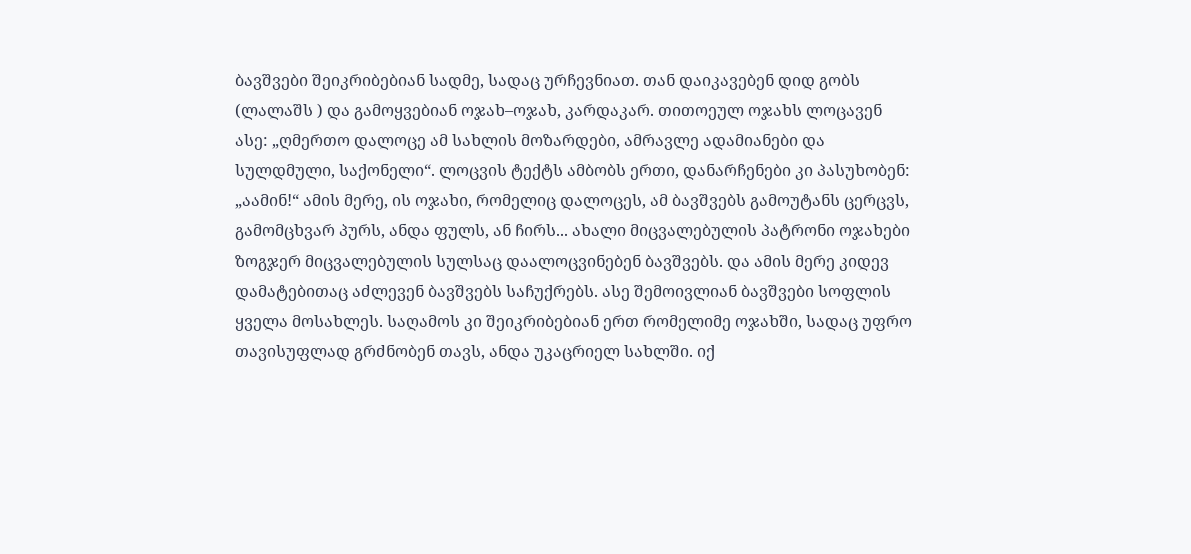ბავშვები შეიკრიბებიან სადმე, სადაც ურჩევნიათ. თან დაიკავებენ დიდ გობს (ლალაშს ) და გამოყვებიან ოჯახ–ოჯახ, კარდაკარ. თითოეულ ოჯახს ლოცავენ ასე: „ღმერთო დალოცე ამ სახლის მოზარდები, ამრავლე ადამიანები და სულდმული, საქონელი“. ლოცვის ტექტს ამბობს ერთი, დანარჩენები კი პასუხობენ: „აამინ!“ ამის მერე, ის ოჯახი, რომელიც დალოცეს, ამ ბავშვებს გამოუტანს ცერცვს, გამომცხვარ პურს, ანდა ფულს, ან ჩირს... ახალი მიცვალებულის პატრონი ოჯახები ზოგჯერ მიცვალებულის სულსაც დაალოცვინებენ ბავშვებს. და ამის მერე კიდევ დამატებითაც აძლევენ ბავშვებს საჩუქრებს. ასე შემოივლიან ბავშვები სოფლის ყველა მოსახლეს. საღამოს კი შეიკრიბებიან ერთ რომელიმე ოჯახში, სადაც უფრო თავისუფლად გრძნობენ თავს, ანდა უკაცრიელ სახლში. იქ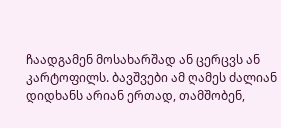ჩაადგამენ მოსახარშად ან ცერცვს ან კარტოფილს. ბავშვები ამ ღამეს ძალიან დიდხანს არიან ერთად, თამშობენ,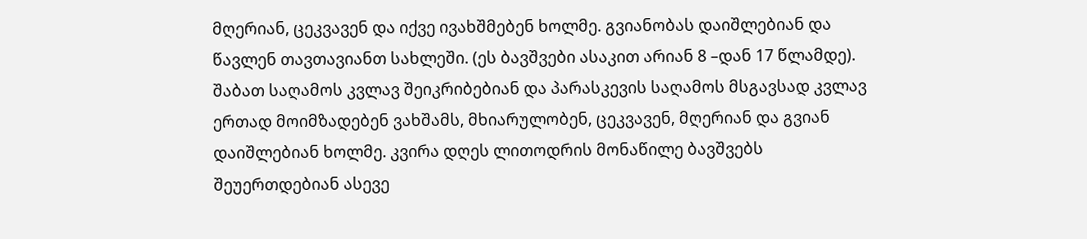მღერიან, ცეკვავენ და იქვე ივახშმებენ ხოლმე. გვიანობას დაიშლებიან და წავლენ თავთავიანთ სახლეში. (ეს ბავშვები ასაკით არიან 8 –დან 17 წლამდე). შაბათ საღამოს კვლავ შეიკრიბებიან და პარასკევის საღამოს მსგავსად კვლავ ერთად მოიმზადებენ ვახშამს, მხიარულობენ, ცეკვავენ, მღერიან და გვიან დაიშლებიან ხოლმე. კვირა დღეს ლითოდრის მონაწილე ბავშვებს შეუერთდებიან ასევე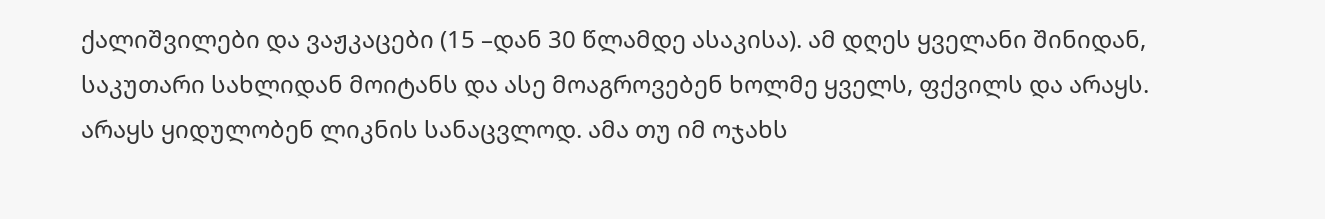ქალიშვილები და ვაჟკაცები (15 –დან 30 წლამდე ასაკისა). ამ დღეს ყველანი შინიდან, საკუთარი სახლიდან მოიტანს და ასე მოაგროვებენ ხოლმე ყველს, ფქვილს და არაყს. არაყს ყიდულობენ ლიკნის სანაცვლოდ. ამა თუ იმ ოჯახს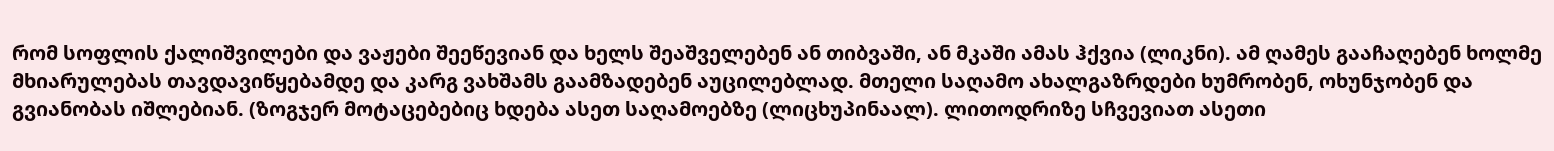რომ სოფლის ქალიშვილები და ვაჟები შეეწევიან და ხელს შეაშველებენ ან თიბვაში, ან მკაში ამას ჰქვია (ლიკნი). ამ ღამეს გააჩაღებენ ხოლმე მხიარულებას თავდავიწყებამდე და კარგ ვახშამს გაამზადებენ აუცილებლად. მთელი საღამო ახალგაზრდები ხუმრობენ, ოხუნჯობენ და გვიანობას იშლებიან. (ზოგჯერ მოტაცებებიც ხდება ასეთ საღამოებზე (ლიცხუპინაალ). ლითოდრიზე სჩვევიათ ასეთი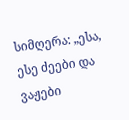სიმღერა: „ესა, ესე ძეები და ვაჟები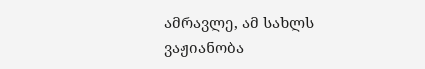ამრავლე, ამ სახლს ვაჟიანობა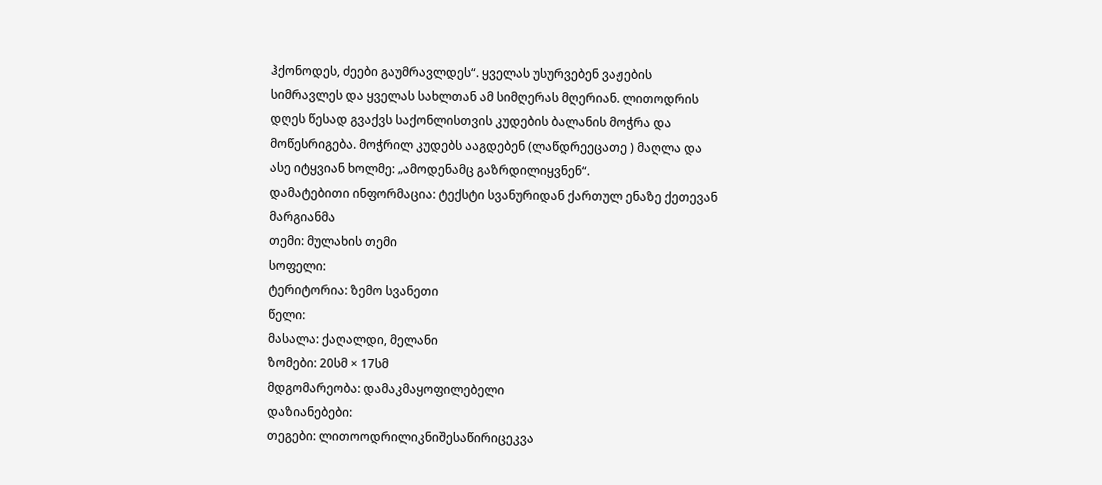ჰქონოდეს, ძეები გაუმრავლდეს“. ყველას უსურვებენ ვაჟების სიმრავლეს და ყველას სახლთან ამ სიმღერას მღერიან. ლითოდრის დღეს წესად გვაქვს საქონლისთვის კუდების ბალანის მოჭრა და მოწესრიგება. მოჭრილ კუდებს ააგდებენ (ლაწდრეეცათე ) მაღლა და ასე იტყვიან ხოლმე: „ამოდენამც გაზრდილიყვნენ“.
დამატებითი ინფორმაცია: ტექსტი სვანურიდან ქართულ ენაზე ქეთევან მარგიანმა
თემი: მულახის თემი
სოფელი:
ტერიტორია: ზემო სვანეთი
წელი:
მასალა: ქაღალდი, მელანი
ზომები: 20სმ × 17სმ
მდგომარეობა: დამაკმაყოფილებელი
დაზიანებები:
თეგები: ლითოოდრილიკნიშესაწირიცეკვა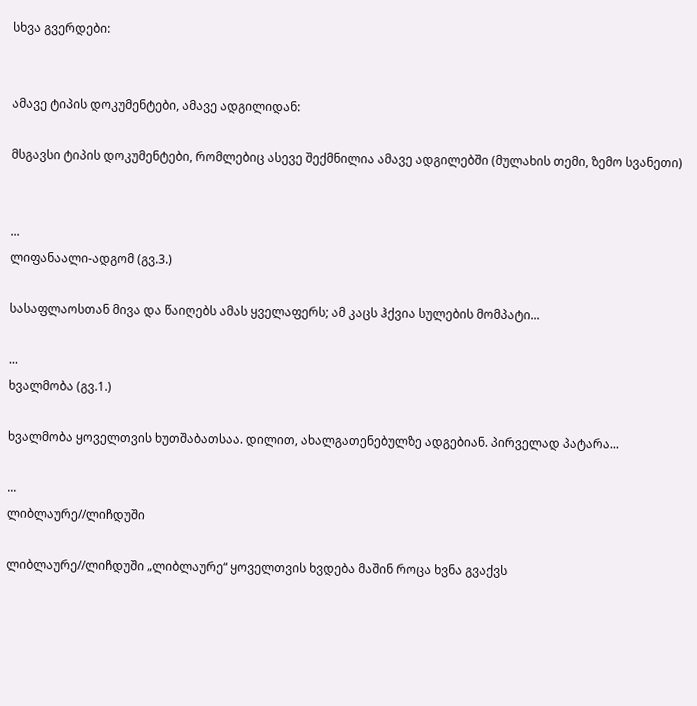სხვა გვერდები:


ამავე ტიპის დოკუმენტები, ამავე ადგილიდან:

მსგავსი ტიპის დოკუმენტები, რომლებიც ასევე შექმნილია ამავე ადგილებში (მულახის თემი, ზემო სვანეთი)


...
ლიფანაალი-ადგომ (გვ.3.)

სასაფლაოსთან მივა და წაიღებს ამას ყველაფერს; ამ კაცს ჰქვია სულების მომპატი...

...
ხვალმობა (გვ.1.)

ხვალმობა ყოველთვის ხუთშაბათსაა. დილით, ახალგათენებულზე ადგებიან. პირველად პატარა...

...
ლიბლაურე//ლიჩდუში

ლიბლაურე//ლიჩდუში „ლიბლაურე“ ყოველთვის ხვდება მაშინ როცა ხვნა გვაქვს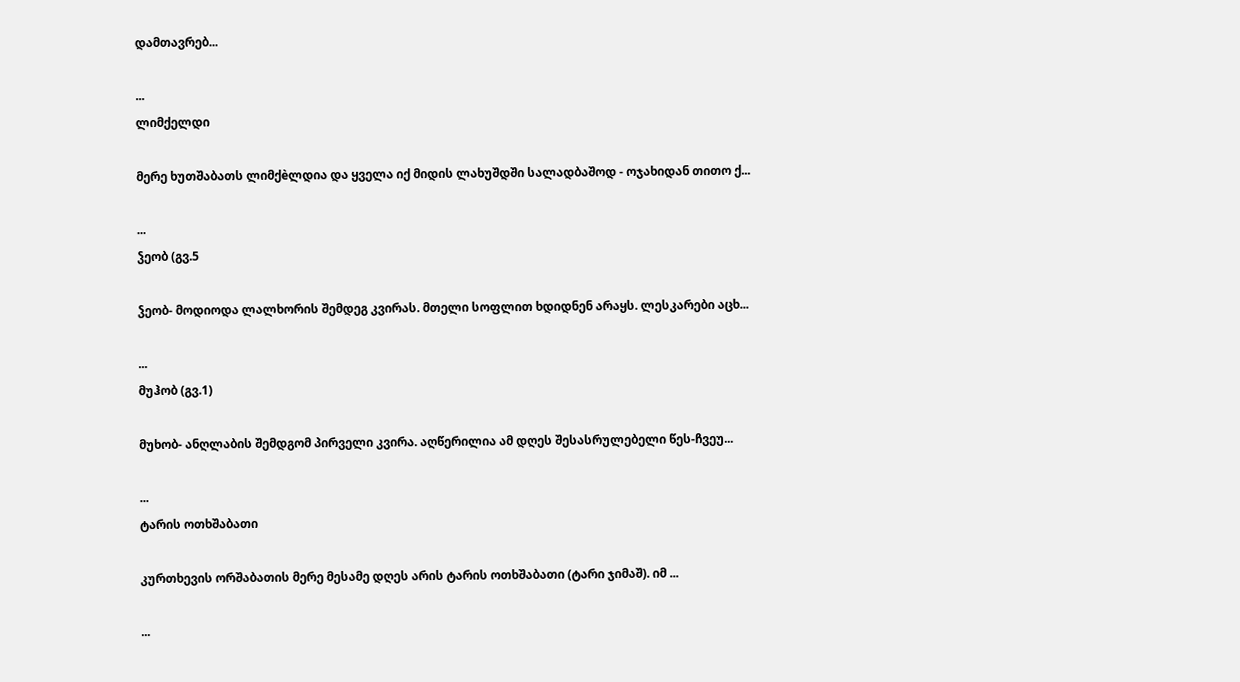დამთავრებ...

...
ლიმქელდი

მერე ხუთშაბათს ლიმქèლდია და ყველა იქ მიდის ლახუშდში სალადბაშოდ - ოჯახიდან თითო ქ...

...
ჴეობ (გვ.5

ჴეობ- მოდიოდა ლალხორის შემდეგ კვირას. მთელი სოფლით ხდიდნენ არაყს. ლესკარები აცხ...

...
მუჰობ (გვ.1)

მუხობ- ანღლაბის შემდგომ პირველი კვირა. აღწერილია ამ დღეს შესასრულებელი წეს-ჩვეუ...

...
ტარის ოთხშაბათი

კურთხევის ორშაბათის მერე მესამე დღეს არის ტარის ოთხშაბათი (ტარი ჯიმაშ). იმ ...

...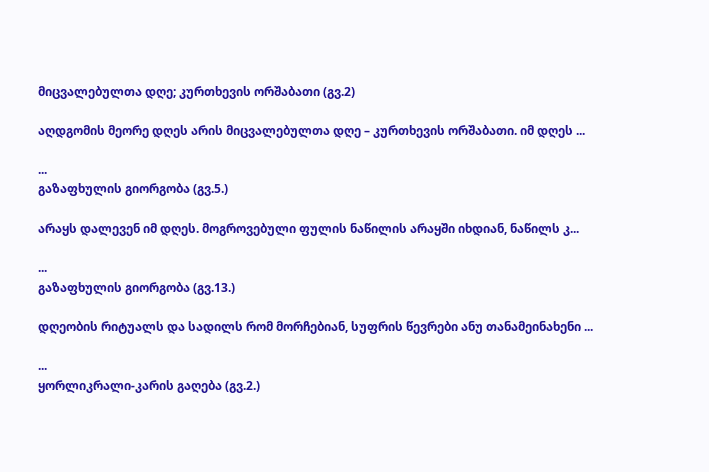მიცვალებულთა დღე; კურთხევის ორშაბათი (გვ.2)

აღდგომის მეორე დღეს არის მიცვალებულთა დღე – კურთხევის ორშაბათი. იმ დღეს ...

...
გაზაფხულის გიორგობა (გვ.5.)

არაყს დალევენ იმ დღეს. მოგროვებული ფულის ნაწილის არაყში იხდიან, ნაწილს კ...

...
გაზაფხულის გიორგობა (გვ.13.)

დღეობის რიტუალს და სადილს რომ მორჩებიან, სუფრის წევრები ანუ თანამეინახენი ...

...
ყორლიკრალი-კარის გაღება (გვ.2.)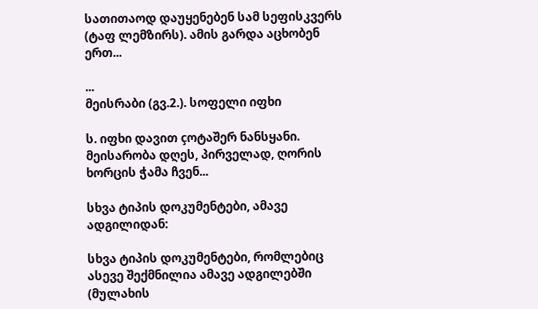სათითაოდ დაუყენებენ სამ სეფისკვერს (ტაფ ლემზირს). ამის გარდა აცხობენ ერთ...

...
მეისრაბი (გვ.2.). სოფელი იფხი

ს. იფხი დავით çოტაშერ ნანსყანი. მეისარობა დღეს, პირველად, ღორის ხორცის ჭამა ჩვენ...

სხვა ტიპის დოკუმენტები, ამავე ადგილიდან:

სხვა ტიპის დოკუმენტები, რომლებიც ასევე შექმნილია ამავე ადგილებში (მულახის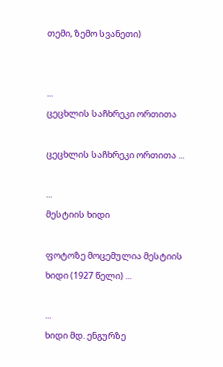თემი, ზემო სვანეთი)


...
ცეცხლის საჩხრეკი ორთითა

ცეცხლის საჩხრეკი ორთითა ...

...
მესტიის ხიდი

ფოტოზე მოცემულია მესტიის ხიდი (1927 წელი) ...

...
ხიდი მდ. ენგურზე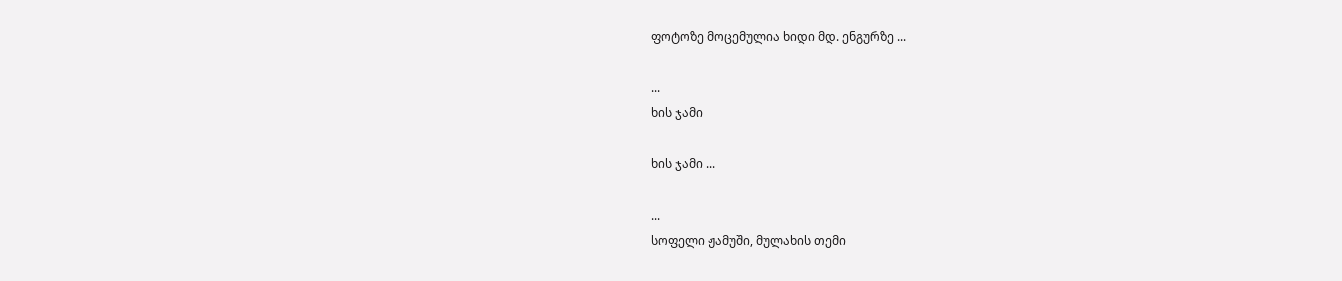ფოტოზე მოცემულია ხიდი მდ. ენგურზე ...

...
ხის ჯამი

ხის ჯამი ...

...
სოფელი ჟამუში, მულახის თემი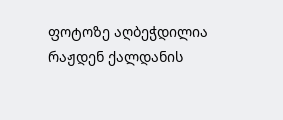ფოტოზე აღბეჭდილია რაჟდენ ქალდანის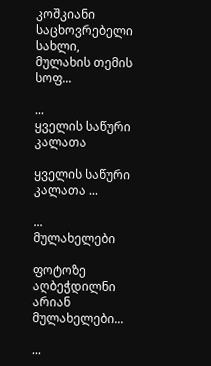კოშკიანი საცხოვრებელი სახლი, მულახის თემის სოფ...

...
ყველის საწური კალათა

ყველის საწური კალათა ...

...
მულახელები

ფოტოზე აღბეჭდილნი არიან მულახელები...

...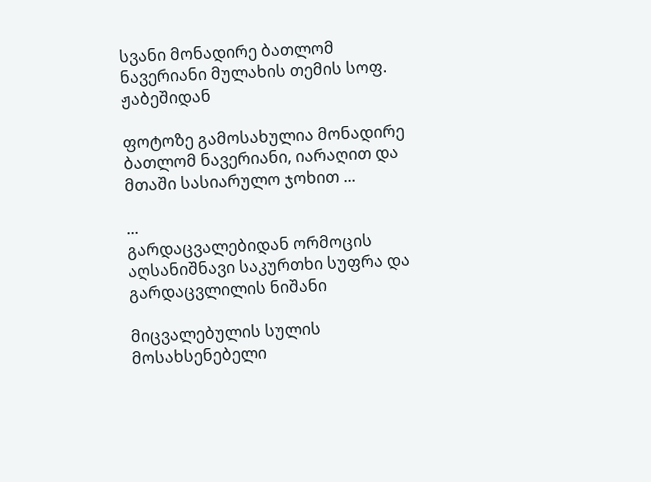სვანი მონადირე ბათლომ ნავერიანი მულახის თემის სოფ. ჟაბეშიდან

ფოტოზე გამოსახულია მონადირე ბათლომ ნავერიანი, იარაღით და მთაში სასიარულო ჯოხით ...

...
გარდაცვალებიდან ორმოცის აღსანიშნავი საკურთხი სუფრა და გარდაცვლილის ნიშანი

მიცვალებულის სულის მოსახსენებელი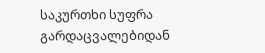საკურთხი სუფრა გარდაცვალებიდან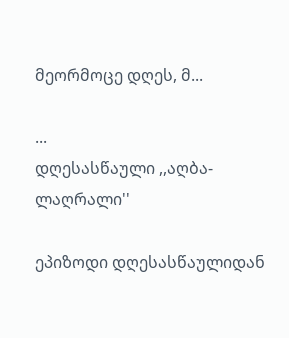მეორმოცე დღეს, მ...

...
დღესასწაული ,,აღბა-ლაღრალი''

ეპიზოდი დღესასწაულიდან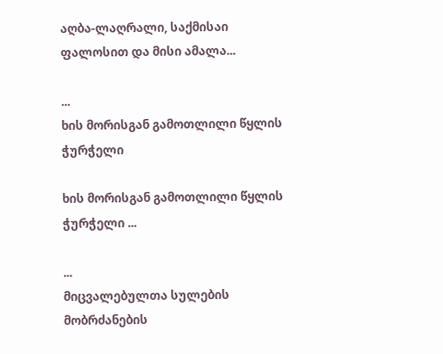აღბა-ლაღრალი, საქმისაი ფალოსით და მისი ამალა...

...
ხის მორისგან გამოთლილი წყლის ჭურჭელი

ხის მორისგან გამოთლილი წყლის ჭურჭელი ...

...
მიცვალებულთა სულების მობრძანების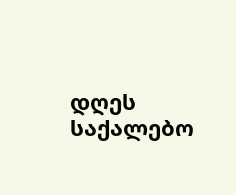დღეს საქალებო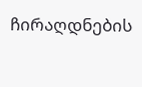ჩირაღდნების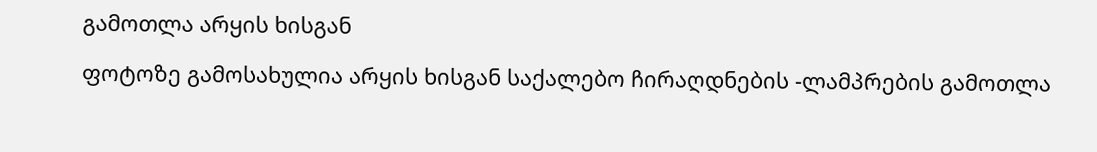გამოთლა არყის ხისგან

ფოტოზე გამოსახულია არყის ხისგან საქალებო ჩირაღდნების -ლამპრების გამოთლა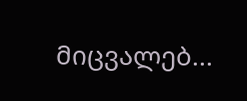მიცვალებ...